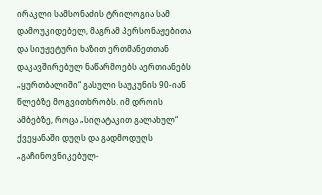ირაკლი სამსონაძის ტრილოგია სამ დამოუკიდებელ, მაგრამ პერსონაჟებითა და სიუჟეტური ხაზით ერთმანეთთან დაკავშირებულ ნაწარმოებს აერთიანებს
„ყურთბალიში“ გასული საუკუნის 90-იან წლებზე მოგვითხრობს. იმ დროის ამბებზე, როცა „სიღატაკით გალახულ“ ქვეყანაში დუღს და გადმოდუღს „გაჩინოვნიკებულ-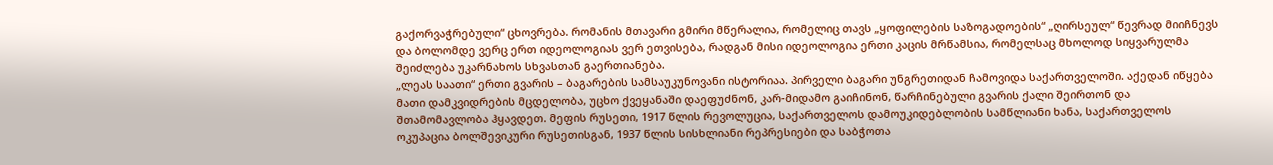გაქორვაჭრებული“ ცხოვრება. რომანის მთავარი გმირი მწერალია, რომელიც თავს „ყოფილების საზოგადოების“ „ღირსეულ“ წევრად მიიჩნევს და ბოლომდე ვერც ერთ იდეოლოგიას ვერ ეთვისება, რადგან მისი იდეოლოგია ერთი კაცის მრწამსია, რომელსაც მხოლოდ სიყვარულმა შეიძლება უკარნახოს სხვასთან გაერთიანება.
„ლეას საათი“ ერთი გვარის – ბაგარების სამსაუკუნოვანი ისტორიაა. პირველი ბაგარი უნგრეთიდან ჩამოვიდა საქართველოში. აქედან იწყება მათი დამკვიდრების მცდელობა, უცხო ქვეყანაში დაეფუძნონ, კარ-მიდამო გაიჩინონ, წარჩინებული გვარის ქალი შეირთონ და შთამომავლობა ჰყავდეთ. მეფის რუსეთი, 1917 წლის რევოლუცია, საქართველოს დამოუკიდებლობის სამწლიანი ხანა, საქართველოს ოკუპაცია ბოლშევიკური რუსეთისგან, 1937 წლის სისხლიანი რეპრესიები და საბჭოთა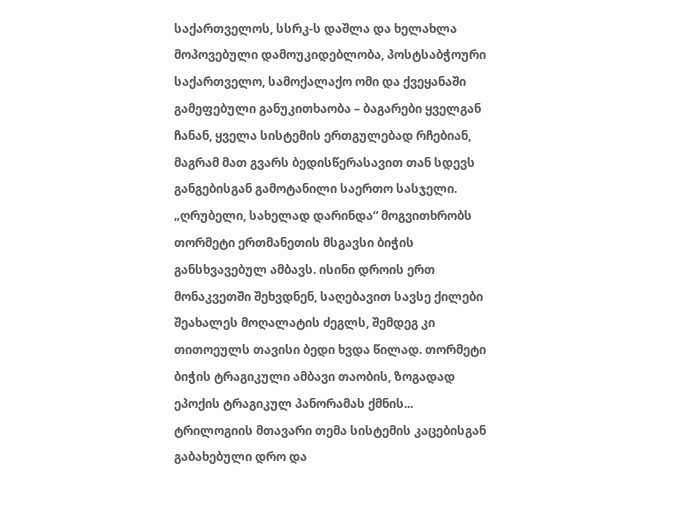საქართველოს, სსრკ-ს დაშლა და ხელახლა მოპოვებული დამოუკიდებლობა, პოსტსაბჭოური საქართველო, სამოქალაქო ომი და ქვეყანაში გამეფებული განუკითხაობა – ბაგარები ყველგან ჩანან, ყველა სისტემის ერთგულებად რჩებიან, მაგრამ მათ გვარს ბედისწერასავით თან სდევს განგებისგან გამოტანილი საერთო სასჯელი.
„ღრუბელი, სახელად დარინდა“ მოგვითხრობს თორმეტი ერთმანეთის მსგავსი ბიჭის განსხვავებულ ამბავს. ისინი დროის ერთ მონაკვეთში შეხვდნენ, საღებავით სავსე ქილები შეახალეს მოღალატის ძეგლს, შემდეგ კი თითოეულს თავისი ბედი ხვდა წილად. თორმეტი ბიჭის ტრაგიკული ამბავი თაობის, ზოგადად ეპოქის ტრაგიკულ პანორამას ქმნის...
ტრილოგიის მთავარი თემა სისტემის კაცებისგან გაბახებული დრო და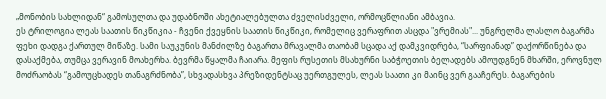„მონობის სახლიდან“ გამოსულთა და უდაბნოში ახეტიალებულთა ძველისძველი, ორმოცწლიანი ამბავია.
ეს ტრილოგია ლეას საათის წიკწიკია - ჩვენი ქვეყნის საათის წიკწიკი, რომელიც ვერაფრით ასცდა "ვრემიას"... უნგრელმა ლასლო ბაგარმა ფეხი დადგა ქართულ მიწაზე. სამი საუკუნის მანძილზე ბაგართა მრავალმა თაობამ სცადა აქ დამკვიდრება, “სარფიანად” დაქორწინება და დასაქმება, თუმცა ვერავინ მოახერხა. ბევრმა წყალმა ჩაიარა. მეფის რუსეთის მსახურნი საბჭოეთის ბელადებს ამოუდგნენ მხარში, ეროვნულ მოძრაობას “გამოუცხადეს თანაგრძნობა”, სხვადასხვა პრეზიდენტსაც უერთგულეს, ლეას საათი კი მაინც ვერ გააჩერეს. ბაგარების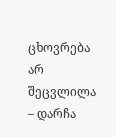ცხოვრება არ შეცვლილა – დარჩა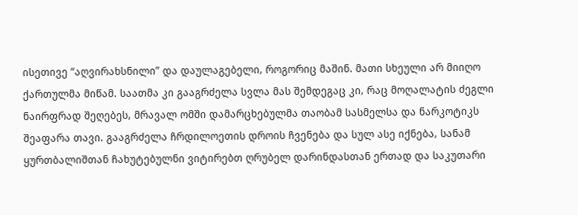ისეთივე “აღვირახსნილი” და დაულაგებელი, როგორიც მაშინ. მათი სხეული არ მიიღო ქართულმა მიწამ. საათმა კი გააგრძელა სვლა მას შემდეგაც კი, რაც მოღალატის ძეგლი ნაირფრად შეღებეს, მრავალ ომში დამარცხებულმა თაობამ სასმელსა და ნარკოტიკს შეაფარა თავი. გააგრძელა ჩრდილოეთის დროის ჩვენება და სულ ასე იქნება, სანამ ყურთბალიშთან ჩახუტებულნი ვიტირებთ ღრუბელ დარინდასთან ერთად და საკუთარი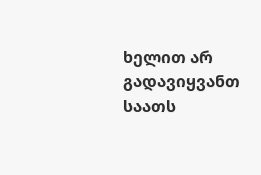ხელით არ გადავიყვანთ საათს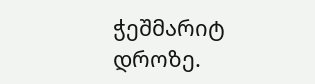ჭეშმარიტ დროზე.